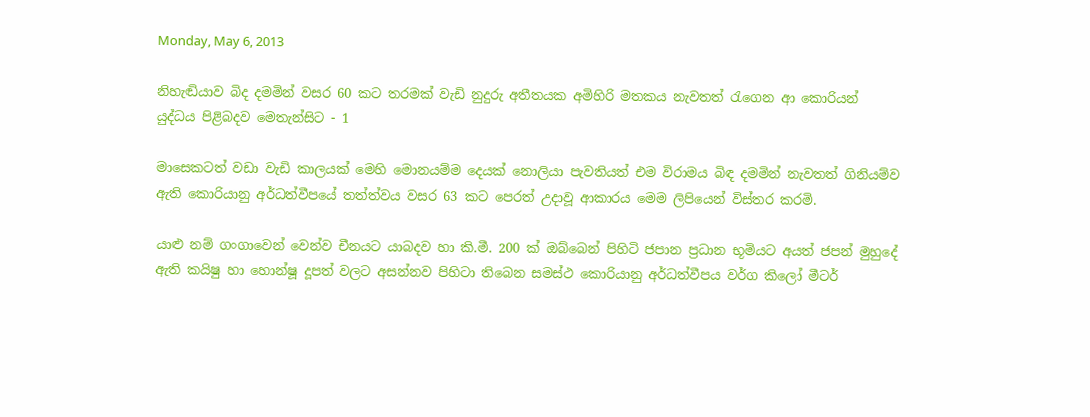Monday, May 6, 2013

නිහැඬියාව බිද දමමින් වසර 60 කට තරමක් වැඩි නුදුරු අතීතයක අමිහිරි මතකය නැවතත් රැගෙන ආ කොරියන් යුද්ධය පිළිබදව මෙතැන්සිට - 1

මාසෙකටත් වඩා වැඩි කාලයක් මෙහි මොනයම්ම දෙයක් නොලියා පැවතියත් එම විරාමය බිඳ දමමින් නැවතත් ගිනියම්ව ඇති කොරියානු අර්ධත්වීපයේ තත්ත්වය වසර 63 කට පෙරත් උදාවූ ආකාරය මෙම ලිපියෙන් විස්තර කරමි.

යාළු නම් ගංගාවෙන් වෙන්ව චීනයට යාබදව හා කි.මී. 200 ක් ඔබ්බෙන් පිහිටි ජපාන ප්‍රධාන භූමියට අයත් ජපන් මුහුදේ ඇති කයිෂු හා හොන්ෂූ දූපත් වලට අසන්නව පිහිටා තිබෙන සමස්ථ කොරියානු අර්ධත්වීපය වර්ග කිලෝ මීටර්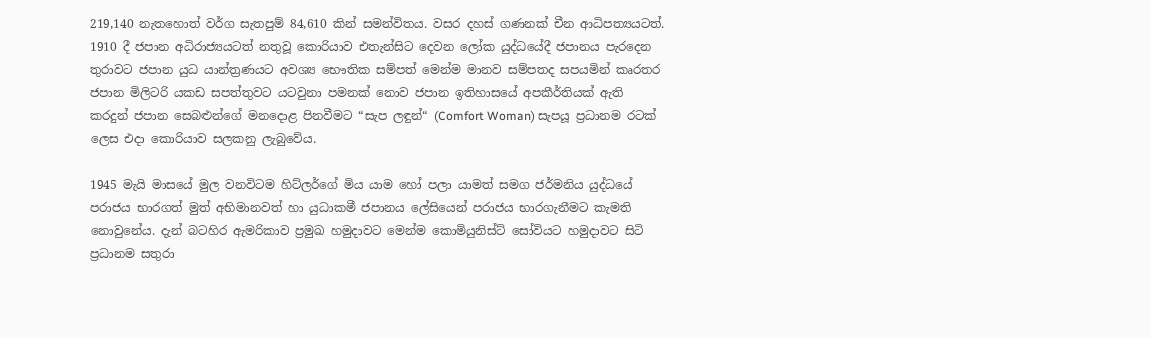219,140 නැතහොත් වර්ග සැතපුම් 84,610 කින් සමන්විතය. වසර දහස් ගණනක් චීන ආධිපත්‍යයටත්. 1910 දී ජපාන අධිරාජ්‍යයටත් නතුවූ කොරියාව එතැන්සිට දෙවන ලෝක යුද්ධයේදී ජපානය පැරදෙන තුරාවට ජපාන යුධ යාන්ත්‍රණයට අවශ්‍ය භෞතික සම්පත් මෙන්ම මානව සම්පතද සපයමින් කෘරතර ජපාන මිලිටරි යකඩ සපත්තුවට යටවුනා පමනක් නොව ජපාන ඉතිහාසයේ අපකීර්තියක් ඇති කරදුන් ජපාන සෙබළුන්ගේ මනදොළ පිනවීමට “සැප ලඳුන්“ (Comfort Woman) සැපයූ ප්‍රධානම රටක් ලෙස එදා කොරියාව සලකනු ලැබුවේය.

1945 මැයි මාසයේ මුල වනවිටම හිට්ලර්ගේ මිය යාම හෝ පලා යාමත් සමග ජර්මනිය යුද්ධයේ පරාජය භාරගත් මුත් අභිමානවත් හා යුධාකමී ජපානය ලේසියෙන් පරාජය භාරගැනීමට කැමති නොවුනේය. දැන් බටහිර ඇමරිකාව ප්‍රමුඛ හමුදාවට මෙන්ම කොමියුනිස්ට් සෝවියට හමුදාවට සිටි ප්‍රධානම සතුරා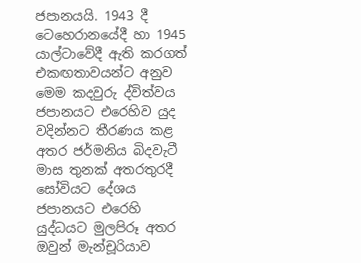ජපානයයි. 1943 දී ටෙහෙරානයේදී හා 1945 යාල්ටාවේදී ඇති කරගත් එකඟතාවයන්ට අනුව මෙම කදවුරු ද්විත්වය ජපානයට එරෙහිව යුද වදින්නට තීරණය කළ අතර ජර්මනිය බිදවැටී මාස තුනක් අතරතුරදී සෝවියට දේශය ජපානයට එරෙහි යුද්ධයට මුලපිරූ අතර ඔවුන් මැන්චූරියාව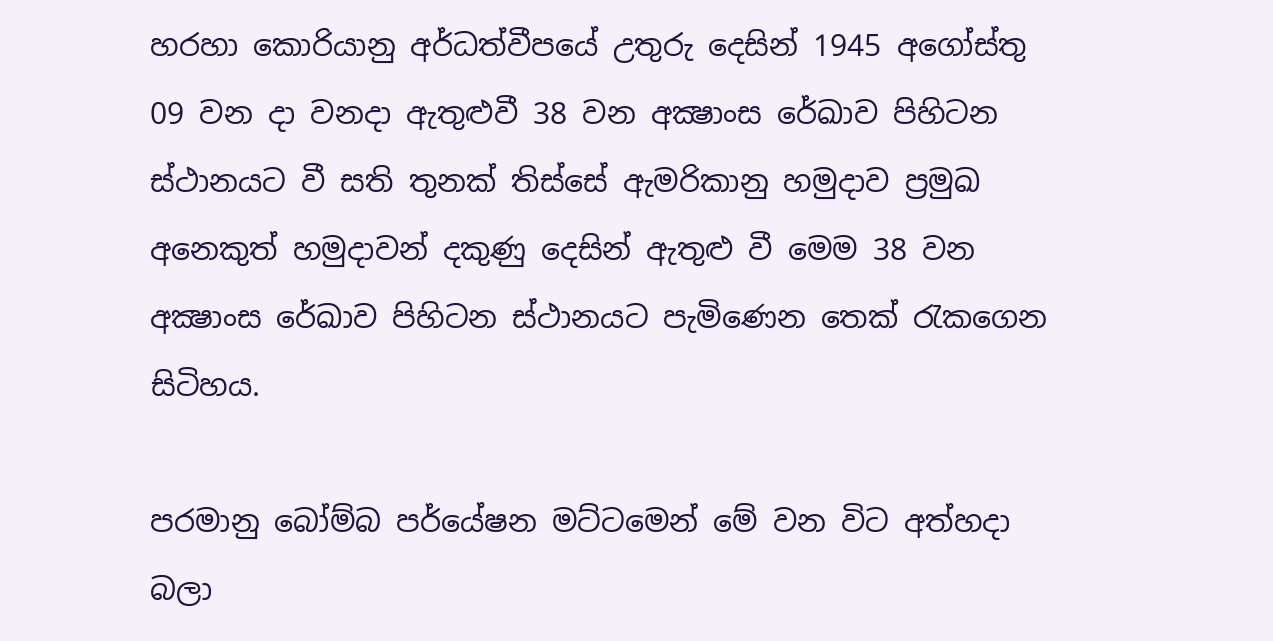හරහා කොරියානු අර්ධත්වීපයේ උතුරු දෙසින් 1945 අගෝස්තු 09 වන දා වනදා ඇතුළුවී 38 වන අක්‍ෂාංස රේඛාව පිහිටන ස්ථානයට වී සති තුනක් තිස්සේ ඇමරිකානු හමුදාව ප්‍රමුඛ අනෙකුත් හමුදාවන් දකුණු දෙසින් ඇතුළු වී මෙම 38 වන අක්‍ෂාංස රේඛාව පිහිටන ස්ථානයට පැමිණෙන තෙක් රැකගෙන සිටිහය.

පරමානු බෝම්බ පර්යේෂන මට්ටමෙන් මේ වන විට අත්හදා බලා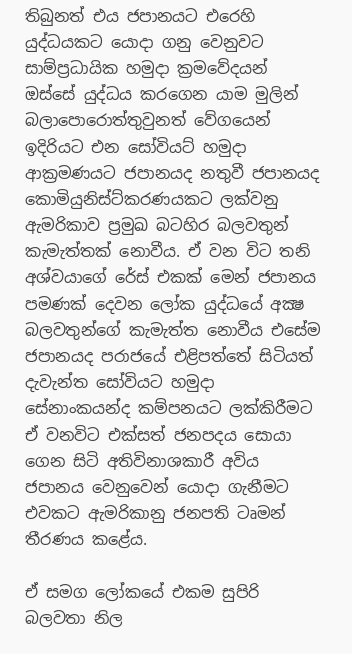තිබුනත් එය ජපානයට එරෙහි යුද්ධයකට යොදා ගනු වෙනුවට සාම්ප්‍රධායික හමුදා ක්‍රමවේදයන් ඔස්සේ යුද්ධය කරගෙන යාම මුලින් බලාපොරොත්තුවුනත් වේගයෙන් ඉදිරියට එන සෝවියට් හමුදා ආක්‍රමණයට ජපානයද නතුවී ජපානයද කොමියුනිස්ට්කරණයකට ලක්වනු ඇමරිකාව ප්‍රමුඛ බටහිර බලවතුන් කැමැත්තක් නොවීය. ඒ වන විට තනි අශ්වයාගේ රේස් එකක් මෙන් ජපානය පමණක් දෙවන ලෝක යුද්ධයේ අක්‍ෂ බලවතුන්ගේ කැමැත්ත නොවීය එසේම ජපානයද පරාජයේ එළිපත්තේ සිටියත් දැවැන්ත සෝවියට හමුදා සේනාංකයන්ද කම්පනයට ලක්කිරීමට ඒ වනවිට එක්සත් ජනපදය සොයා ගෙන සිටි අතිවිනාශකාරී අවිය ජපානය වෙනුවෙන් යොදා ගැනීමට එවකට ඇමරිකානු ජනපති ටෘමන් තීරණය කළේය.

ඒ සමග ලෝකයේ එකම සුපිරි බලවතා නිල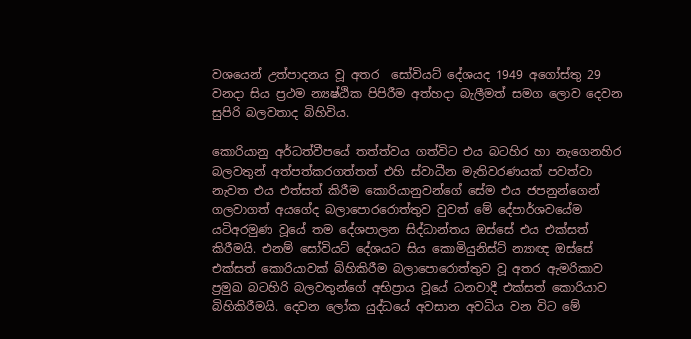වශයෙන් උත්පාදනය වූ අතර  සෝවියට් දේශයද 1949 අගෝස්තු 29 වනදා සිය ප්‍රථම න්‍යෂ්ඨික පිපිරීම අත්හදා බැලීමත් සමග ලොව දෙවන සුපිරි බලවතාද බිහිවිය.

කොරියානු අර්ධත්වීපයේ තත්ත්වය ගත්විට එය බටහිර හා නැගෙනහිර බලවතුන් අත්පත්කරගත්තත් එහි ස්වාධීන මැතිවරණයක් පවත්වා නැවත එය එත්සත් කිරීම කොරියානුවන්ගේ සේම එය ජපනුන්ගෙන් ගලවාගත් අයගේද බලාපොරරොත්තුව වුවත් මේ දේපාර්ශවයේම යටිඅරමුණ වූයේ තම දේශපාලන සිද්ධාන්තය ඔස්සේ එය එක්සත් කිරීමයි. එනම් සෝවියට් දේශයට සිය කොමියුනිස්ට් න්‍යාඥ ඔස්සේ එක්සත් කොරියාවක් බිහිකිරීම බලාපොරොත්තුව වූ අතර ඇමරිකාව ප්‍රමුඛ බටහිරි බලවතුන්ගේ අභිප්‍රාය වූයේ ධනවාදී එක්සත් කොරියාව බිහිකිරීමයි. දෙවන ලෝක යුද්ධයේ අවසාන අවධිය වන විට මේ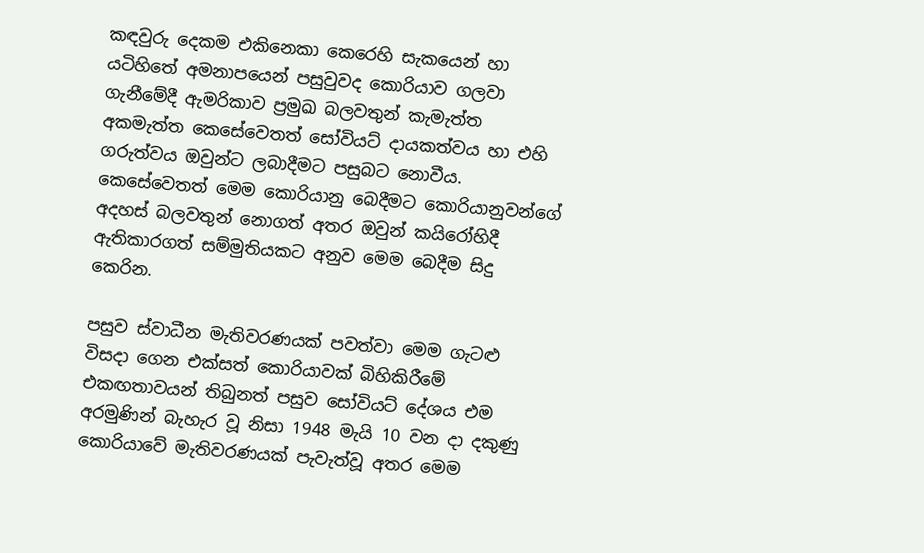කඳවුරු දෙකම එකිනෙකා කෙරෙහි සැකයෙන් හා යටිහිතේ අමනාපයෙන් පසුවුවද කොරියාව ගලවා ගැනීමේදී ඇමරිකාව ප්‍රමුඛ බලවතුන් කැමැත්ත අකමැත්ත කෙසේවෙතත් සෝවියට් දායකත්වය හා එහි ගරුත්වය ඔවුන්ට ලබාදීමට පසුබට නොවීය. කෙසේවෙතත් මෙම කොරියානු බෙදීමට කොරියානුවන්ගේ අදහස් බලවතුන් නොගත් අතර ඔවුන් කයිරෝහිදී ඇතිකාරගත් සම්මුතියකට අනුව මෙම බෙදීම සිදු කෙරින.

පසුව ස්වාධීන මැතිවරණයක් පවත්වා මෙම ගැටළු විසදා ගෙන එක්සත් කොරියාවක් බිහිකිරීමේ එකඟතාවයන් තිබුනත් පසුව සෝවියට් දේශය එම අරමුණින් බැහැර වූ නිසා 1948 මැයි 10 වන දා දකුණු කොරියාවේ මැතිවරණයක් පැවැත්වූ අතර මෙම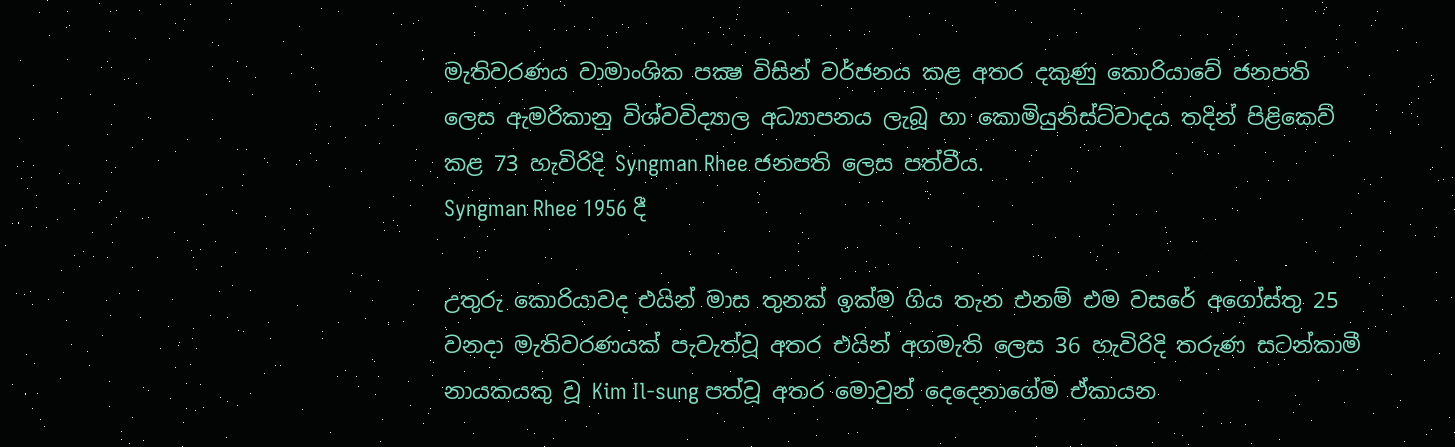මැතිවරණය වාමාංශික පක්‍ෂ විසින් වර්ජනය කළ අතර දකුණු කොරියාවේ ජනපති ලෙස ඇමරිකානු විශ්වවිද්‍යාල අධ්‍යාපනය ලැබූ හා කොමියුනිස්ට්වාදය තදින් පිළිකෙව් කළ 73 හැවිරිදි Syngman Rhee ජනපති ලෙස පත්වීය.
Syngman Rhee 1956 දී

උතුරු කොරියාවද එයින් මාස තුනක් ඉක්ම ගිය තැන එනම් එම ව‍සරේ අගෝස්තු 25 වනදා මැතිවරණයක් පැවැත්වූ අතර එයින් අගමැති ලෙස 36 හැවිරිදි තරුණ සටන්කාමී නායකයකු වූ Kim Il-sung පත්වූ අතර මොවුන් දෙදෙනාගේම ඒකායන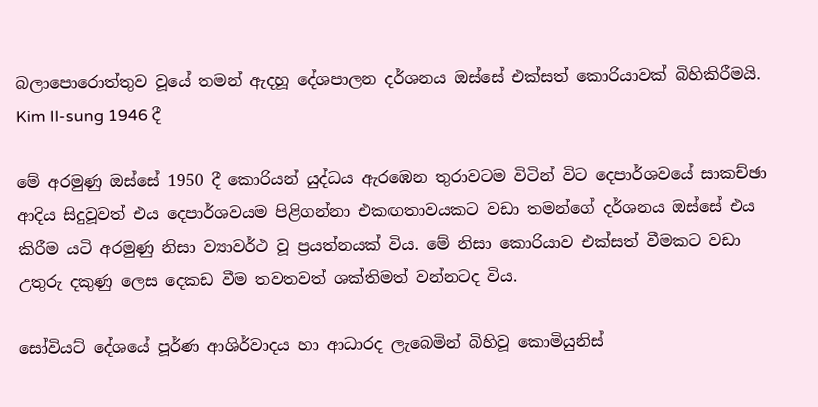බලාපොරොත්තුව වූයේ තමන් ඇදහූ දේශපාලන දර්ශනය ඔස්සේ එක්සත් කොරියාවක් බිහිකිරීමයි.
Kim Il-sung 1946 දී

මේ අරමුණු ඔස්සේ 1950 දී කොරියන් යුද්ධය ඇරඹෙන තුරාවටම විටින් විට දෙපාර්ශවයේ සාකච්ඡා ආදිය සිදුවූවත් එය දෙපාර්ශවයම පිළිගන්නා එකඟතාවයකට වඩා තමන්ගේ දර්ශනය ඔස්සේ එය කිරීම යටි අරමුණු නිසා ව්‍යාවර්ථ වූ ප්‍රයත්නයක් විය. මේ නිසා කොරියාව එක්සත් වීමකට වඩා උතුරු දකුණු ලෙස දෙකඩ වීම තවතවත් ශක්තිමත් වන්නටද විය.

සෝවියට් දේශයේ පූර්ණ ආශිර්වාදය හා ආධාරද ලැබෙමින් බිහිවූ කොමියුනිස්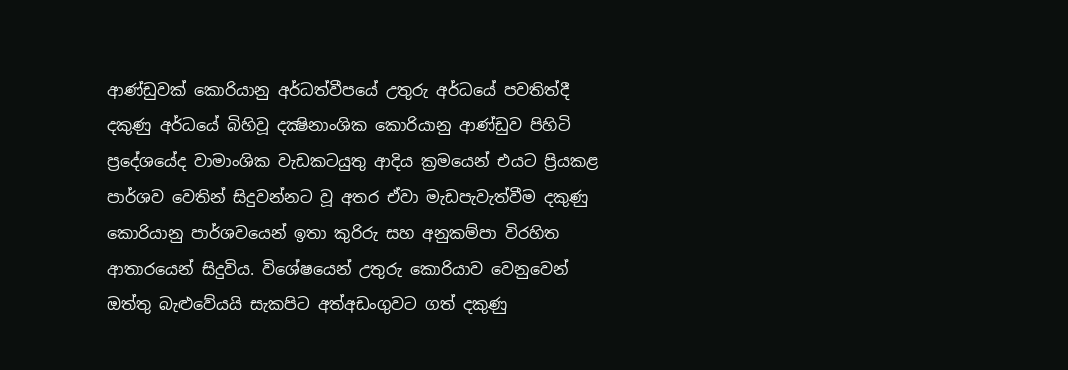ආණ්ඩුවක් කොරියානු අර්ධත්වීපයේ උතුරු අර්ධයේ පවතිත්දී දකුණු අර්ධයේ බිහිවූ දක්‍ෂිනාංශික කොරියානු ආණ්ඩුව පිහිටි ප්‍රදේශයේද වාමාංශික වැඩකටයුතු ආදිය ක්‍රමයෙන් එයට ප්‍රියකළ පාර්ශව වෙතින් සිදුවන්නට වූ අතර ඒවා මැඩපැවැත්වීම දකුණු කොරියානු පාර්ශවයෙන් ඉතා කුරිරු සහ අනුකම්පා විරහිත ආතාරයෙන් සිදුවිය. විශේෂයෙන් උතුරු කොරියාව වෙනුවෙන් ඔත්තු බැළුවේයයි සැකපිට අත්අඩංගුවට ගත් දකුණු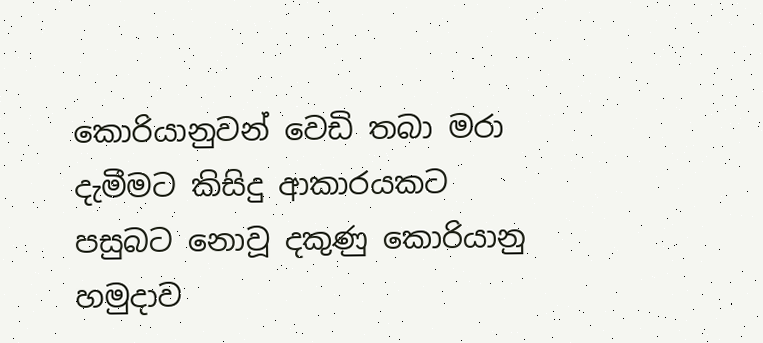කොරියානුවන් වෙඩි තබා මරා දැමීමට කිසිදු ආකාරයකට පසුබට නොවූ දකුණු කොරියානු හමුදාව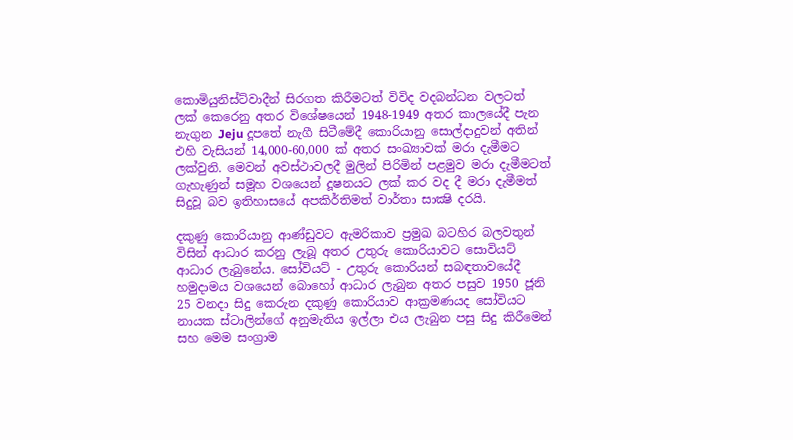කොමියුනිස්ට්වාදීන් සිරගත කිරීමටත් විවිද වදබන්ධන වලටත් ලක් කෙරෙනු අතර විශේෂයෙන් 1948-1949 අතර කාලයේදී පැන නැ‍ගුන Jeju දූපතේ නැගී සිටීමේදී කොරියානු සොල්දාදුවන් අතින් එහි වැසියන් 14,000-60,000 ක් අතර සංඛ්‍යාවක් මරා දැමීමට ලක්වුනි. මෙවන් අවස්ථාවලදී මුලින් පිරිමින් පළමුව මරා දැමීමටත් ගැහැණුන් සමූහ වශයෙන් දූෂනයට ලක් කර වද දී මරා දැමීමත් සිදුවූ බව ඉතිහා‍සයේ අපකිර්තිමත් වාර්තා සාක්‍ෂි දරයි.

දකුණු කොරියානු ආණ්ඩුවට ඇමරිකාව ප්‍රමුඛ බටහිර බලවතුන් විසින් ආධාර කරනු ලැබූ අතර උතුරු කොරියාවට සොවියට් ආධාර ලැබුනේය. සෝවියට් - උතුරු කොරියන් සබඳතාවයේදී හමුදාමය වශයෙන් බොහෝ ආධාර ලැබුන අතර පසුව 1950 ජූනි 25 වනදා සිදු කෙරුන දකුණු කොරියාව ආක්‍රමණයද සෝවියට නායක ස්ටාලින්ගේ අනුමැතිය ඉල්ලා එය ලැබුන පසු සිදු කිරීමෙන් සහ මෙම සංග්‍රාම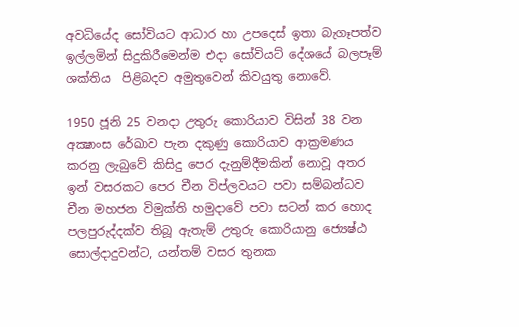අවධියේද සෝවියට ආධාර හා උපදෙස් ඉතා බැගෑපත්ව ඉල්ලමින් සිදුකිරීමෙන්ම එදා සෝවියට් දේශයේ බලපෑම් ශක්තිය  පිළිබදව අමුතුවෙන් කිවයුතු නොවේ.

1950 ජූනි 25 වනදා උතුරු කොරියාව විසින් 38 වන අක්‍ෂාංස රේඛාව පැන දකුණු කොරියාව ආක්‍රමණය කරනු ලැබුවේ කිසිදු පෙර දැනුම්දීමකින් නොවූ අතර ඉන් වසරකට පෙර චීන විප්ලවයට පවා සම්බන්ධව චීන මහජන විමුක්ති හමුදාවේ පවා සටන් කර හොද පලපුරුද්දක්ව තිබූ ඇතැම් උතුරු කොරියානු ජ්‍යෙෂ්ඨ සොල්දාදුවන්ට, යන්තම් වසර තුනක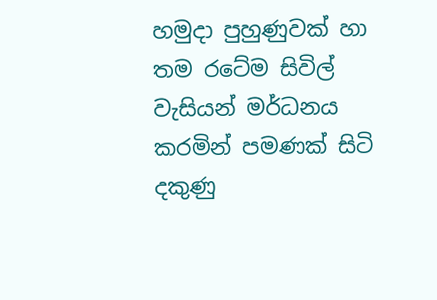හමුදා පුහුණුවක් හා තම රටේම සිවිල් වැසියන් මර්ධනය කරමින් පමණක් සිටි දකුණු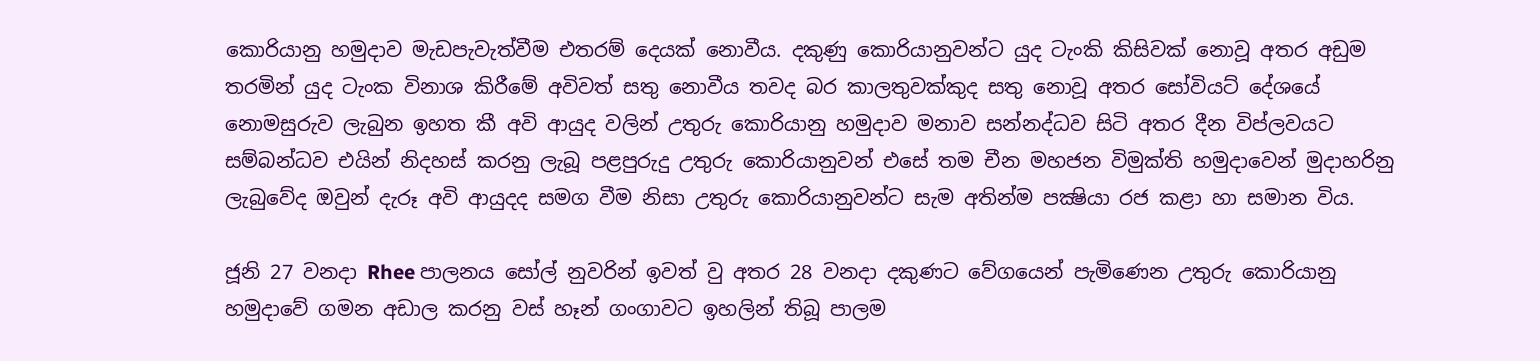කොරියානු හමුදාව මැඩපැවැත්වීම එතරම් දෙයක් නොවීය. දකුණු කොරියානුවන්ට යුද ටැංකි කිසිවක් නොවූ අතර අඩුම තරමින් යුද ටැංක විනාශ කිරීමේ අවිවත් සතු නොවීය තවද බර කාලතුවක්කුද සතු නොවූ අතර සෝවියට් දේශයේ නොමසුරුව ලැබුන ඉහත කී අවි ආයුද වලින් උතුරු කොරියානු හමුදාව මනාව සන්නද්ධව සිටි අතර දීන විප්ලවයට සම්බන්ධව එයින් නිදහස් කරනු ලැබූ පළපුරුදු උතුරු කොරියානුවන් එසේ තම චීන මහජන විමුක්ති හමුදාවෙන් මුදාහරිනු ලැබුවේද ඔවුන් දැරූ අවි ආයුදද සමග වීම නිසා උතුරු කොරියානුවන්ට සැම අතින්ම පක්‍ෂියා රජ කළා හා සමාන විය.

ජූනි 27 වනදා Rhee පාලනය සෝල් නුවරින් ඉවත් වු අතර 28 වනදා දකුණට වේගයෙන් පැමිණෙන උතුරු කොරියානු හමුදාවේ ගමන අඩාල කරනු වස් හෑන් ගංගාවට ඉහලින් තිබූ පාලම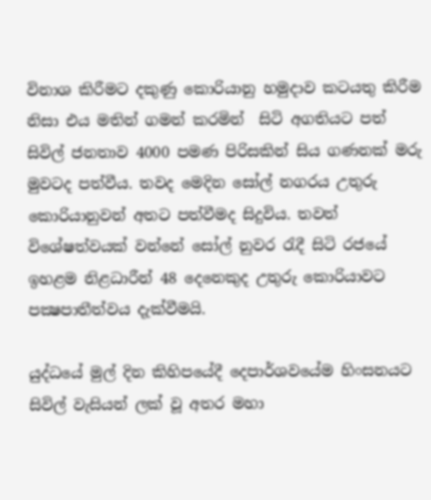විනාශ කිරීමට දකුණු කොරියානු හමුදාව කටයතු කිරීම නිසා එය මතින් ගමන් කරමින්  සිටි අගතියට පත් සිවිල් ජනතාව 4000 පමණ පිරිසකින් සිය ගණනක් මරු මුවටද පත්වීය. තවද මෙදින සෝල් නගරය උතුරු කොරියානුවන් අතට පත්වීමද සිදුවිය. තවත් විශේෂත්වයක් වන්නේ සෝල් නුවර රැදී සිටි රජයේ ඉහළම නිළධාරීන් 48 දෙනෙකුද උතුරු කොරියාවට පක්‍ෂපාතීත්වය දැක්වීමයි.

යුද්ධයේ මුල් දින කිහිපයේදී දෙපාර්ශවයේම හිංසනයට සිවිල් වැසියන් ලක් වූ අතර මහා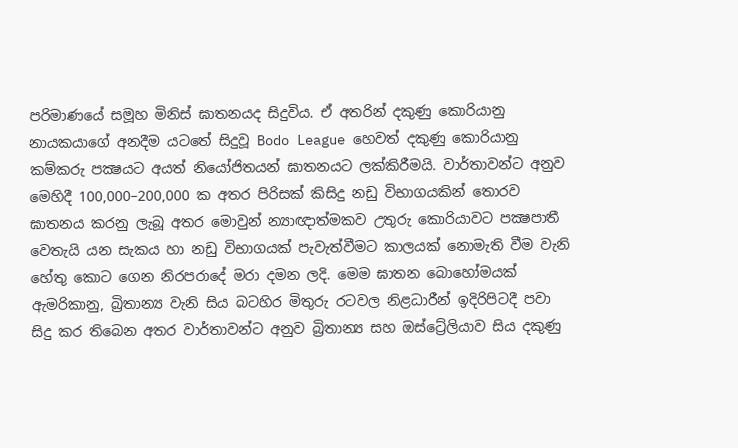පරිමාණයේ සමූහ මිනිස් ඝාතනයද සිදුවිය. ඒ අතරින් දකුණු කොරියානු නායකයාගේ අනදීම යටතේ සිදුවූ Bodo League හෙවත් දකුණු කොරියානු කම්කරු පක්‍ෂයට අයත් නියෝජිතයන් ඝාතනයට ලක්කිරීමයි. වාර්තාවන්ට අනුව මෙහිදී 100,000–200,000 ක අතර පිරිසක් කිසිදු නඩු විභාගයකින් තොරව ඝාතනය කරනු ලැබූ අතර මො‍වුන් න්‍යාඥාත්මකව උතුරු කොරියාවට පක්‍ෂපාතී වෙතැයි යන සැකය හා නඩු විභාගයක් පැවැත්වීමට කාලයක් නොමැති වීම වැනි හේතු කොට ගෙන නිරපරාදේ මරා දමන ලදි. මෙම ඝාතන බොහෝමයක් ඇමරිකානු, බ්‍රිතාන්‍ය වැනි සිය බටහිර මිතුරු රටවල නිළධාරීන් ඉදිරිපිටදී පවා සිදු කර තිබෙන අතර වාර්තාවන්ට අනුව බ්‍රිතාන්‍ය සහ ඔස්ට්‍රේලියාව සිය දකුණු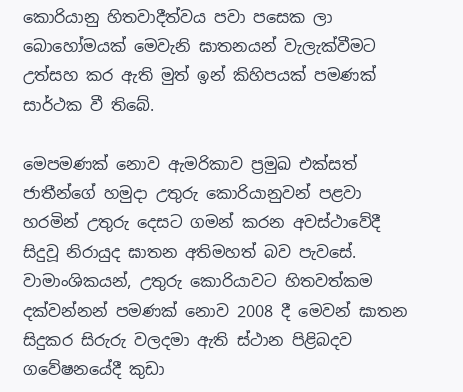කොරියානු හිතවාදීත්වය පවා පසෙක ලා බොහෝමයක් මෙවැනි ඝාතනයන් වැලැක්වීමට උත්සහ කර ඇති මුත් ඉන් කිහිපයක් පමණක් සාර්ථක වී තිබේ.

මෙපමණක් නොව ඇමරිකාව ප්‍රමුඛ එක්සත් ජාතීන්ගේ හමුදා උතුරු කොරියානුවන් පළවා හරමින් උතුරු දෙසට ගමන් කරන අවස්ථාවේදී සිදුවූ නිරායුද ඝාතන අතිමහත් බව පැවසේ. වාමාංශිකයන්, උතුරු කොරියාවට හිතවත්කම දක්වන්නන් පමණක් නොව 2008 දී මෙවන් ඝාතන සිදුකර සිරුරු වලදමා ඇති ස්ථාන පිළිබදව ගවේෂන‍යේදී කුඩා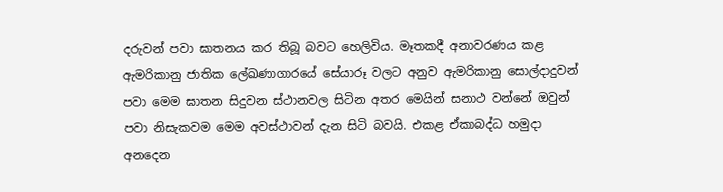දරුවන් පවා ඝාතනය කර තිබූ බවට හෙලිවිය. මෑතකදී අනාවරණය කළ ඇමරිකානු ජාතික ලේඛණාගාරයේ සේයාරූ වලට අනුව ඇමරිකානු සොල්දාදුවන් පවා මෙම ඝාතන සිදුවන ස්ථානවල සිටින අතර මෙයින් සනාථ වන්නේ ඔවුන් පවා නිසැකවම මෙම අවස්ථාවන් දැන සිටි බවයි. එකළ ඒකාබද්ධ හමුදා අනදෙන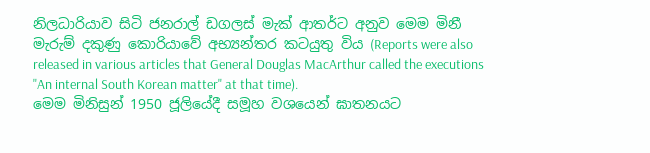නිලධාරියාව සිටි ජනරාල් ඩගලස් මැක් ආතර්ට අනුව මෙම මිනී මැරුම් දකුණු කොරියාවේ අභ්‍යන්තර කටයුතු විය (Reports were also released in various articles that General Douglas MacArthur called the executions "An internal South Korean matter" at that time).
මෙම මිනිසුන් 1950 ජූලියේදී සමූහ වශයෙන් ඝාතනයට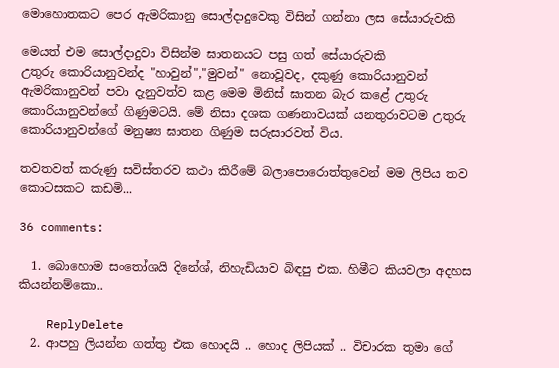මොහොතකට පෙර ඇමරිකානු සොල්දාදුවෙකු විසින් ගන්නා ලස සේයාරුවකි

මෙයත් එම සොල්දාදුවා විසින්ම ඝාතනයට පසු ගත් සේයාරුවකි
උතුරු කොරියානුවන්ද "හාවුන්","මුවන්" නොවූවද, දකුණු කොරියානුවන් ඇමරිකානුවන් පවා දැනුවත්ව කළ මෙම මිනිස් ඝාතන බැර කළේ උතුරු කොරියානුවන්ගේ ගිණුමටයි. මේ නිසා දශක ගණනාවයක් යනතුරාවටම උතුරු කොරියානුවන්ගේ මනුෂ්‍ය ඝාතන ගිණුම සරුසාරවත් විය.

තවතවත් කරුණු සවිස්තරව කථා කිරීමේ බලාපොරොත්තුවෙන් මම ලිපිය තව කොටසකට කඩමි...

36 comments:

  1. බොහොම සංතෝශයි දිනේශ්, නිහැඩියාව බිඳපු එක. හිමීට කියවලා අදහස කියන්නම්කො..

    ReplyDelete
  2. ආපහු ලියන්න ගත්තු එක හොදයි .. හොද ලිපියක් .. විචාරක තුමා ගේ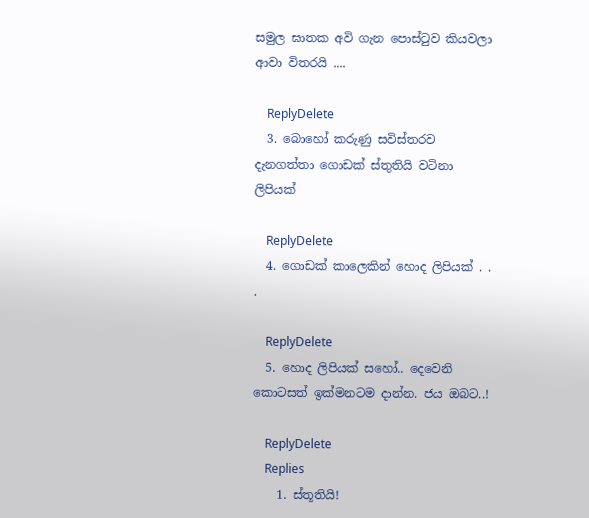සමුල ඝාතක අවි ගැන පොස්ටුව කියවලා ආවා විතරයි ....

    ReplyDelete
  3. බොහෝ කරුණු සවිස්තරව දැනගත්තා ගොඩක් ස්තුතියි වටිනා ලිපියක්

    ReplyDelete
  4. ගොඩක් කාලෙකින් හොද ලිපියක් . . .

    ReplyDelete
  5. හොද ලිපියක් සහෝ.. දෙවෙනි කොටසත් ඉක්මනටම දාන්න. ජය ඔබට..!

    ReplyDelete
    Replies
    1. ස්තූතියි!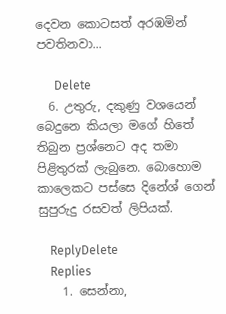දෙවන කොටසත් අරඹමින් පවතිනවා...

      Delete
  6. උතුරු‍, දකුණු වශයෙන් බෙදුනෙ කියලා මගේ හිතේ තිබුන ප්‍රශ්නෙට අද තමා පිළිතුරක් ලැබුනෙ. බොහොම කාලෙකට පස්සෙ දිනේශ් ගෙන් සුපුරුදු රසවත් ලිපියක්.

    ReplyDelete
    Replies
    1. සෙන්නා,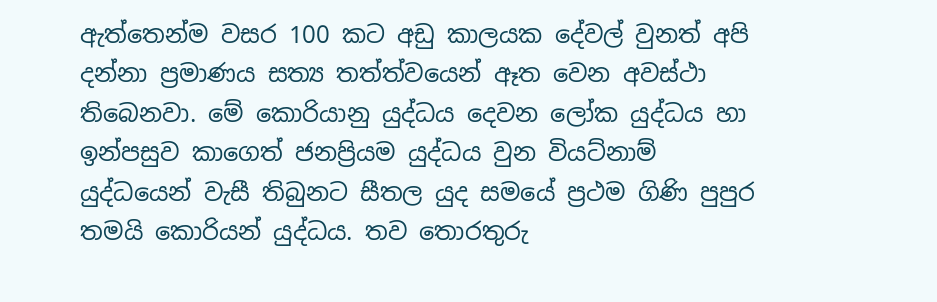ඇත්තෙන්ම වසර 100 කට අඩු කාලයක දේවල් වුනත් අපි දන්නා ප්‍රමාණය සත්‍ය තත්ත්වයෙන් ඈත වෙන අවස්ථා තිබෙනවා. මේ කොරියානු යුද්ධය දෙවන ලෝක යුද්ධය හා ඉන්පසුව කාගෙත් ජනප්‍රියම යුද්ධය වුන වියට්නාම් යුද්ධයෙන් වැසී තිබුනට සීතල යුද සමයේ ප්‍රථම ගිණි පුපුර තමයි කොරියන් යුද්ධය. තව තොරතුරු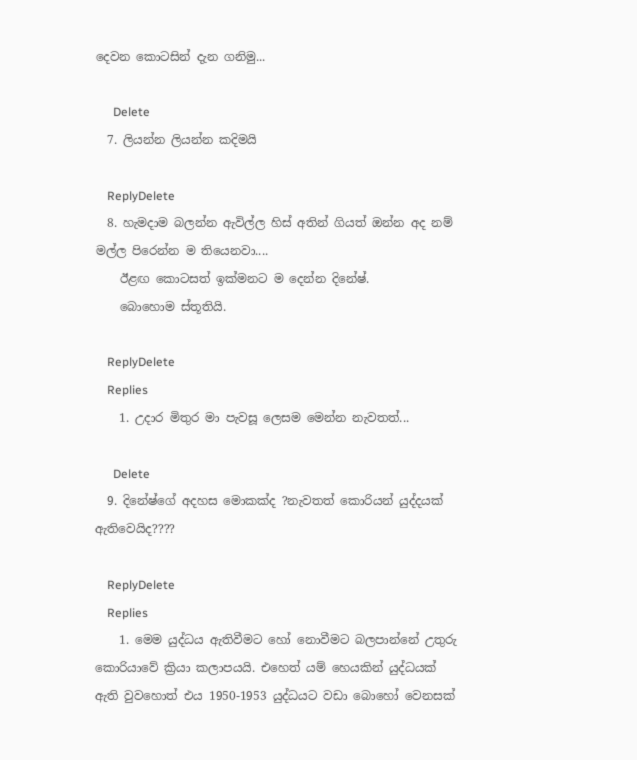දෙවන කොටසින් දැන ගනිමු...

      Delete
  7. ලියන්න ලියන්න කදිමයි

    ReplyDelete
  8. හැමදාම බලන්න ඇවිල්ල හිස් අතින් ගියත් ඔන්න අද නම් මල්ල පිරෙන්න ම තියෙනවා....
    ඊළඟ කොටසත් ඉක්මනට ම දෙන්න දිනේෂ්.
    බොහොම ස්තූතියි.

    ReplyDelete
    Replies
    1. උදාර මිතුර මා පැවසූ ලෙසම මෙන්න නැවතත්...

      Delete
  9. දිනේෂ්ගේ අදහස මොකක්ද ?නැවතත් කොරියන් යුද්දයක් ඇතිවෙයිද????

    ReplyDelete
    Replies
    1. මෙම යුද්ධය ඇතිවීමට හෝ ‍නොවීමට බලපාන්නේ උතුරු කොරියාවේ ක්‍රියා කලාපයයි. එහෙත් යම් හෙයකින් යුද්ධයක් ඇති වුවහොත් එය 1950-1953 යුද්ධයට වඩා බොහෝ වෙනසක්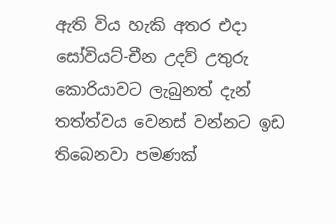ඇති විය හැකි අතර එදා සෝවියට්-චීන උදව් උතුරු කොරියාවට ලැබුනත් දැන් තත්ත්වය වෙනස් වන්නට ඉඩ තිබෙනවා පමණක්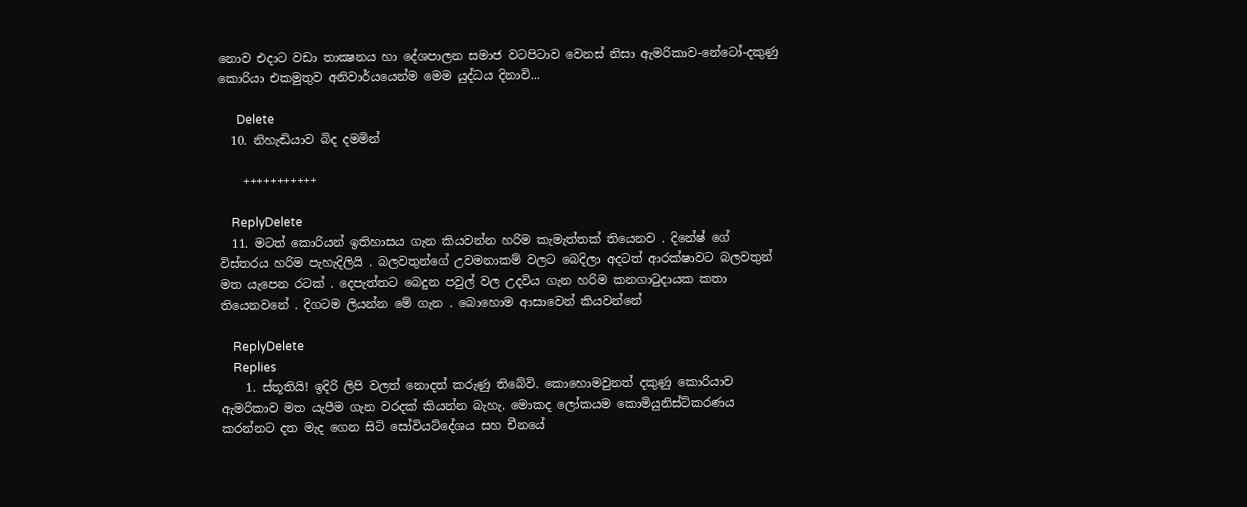නොව එදාට වඩා තාක්‍ෂනය හා දේශපාලන සමාජ වටපිටාව වෙනස් නිසා ඇමරිකාව-නේටෝ-දකුණු කොරියා එකමුතුව අනිවාර්යයෙන්ම මෙම යුද්ධය දිනාවි...

      Delete
  10. නිහැඬියාව බිද දමමින්

    +++++++++++

    ReplyDelete
  11. මටත් කොරියන් ඉතිහාසය ගැන කියවන්න හරිම කැමැත්තක් තියෙනව . දිනේෂ් ගේ විස්තරය හරිම පැහැදිලියි . බලවතුන්ගේ උවමනාකම් වලට බෙදිලා අදටත් ආරක්ෂාවට බලවතුන් මත යැපෙන රටක් . දෙපැත්තට බෙදුන පවුල් වල උදවිය ගැන හරිම කනගාටුදායක කතා තියෙනවනේ . දිගටම ලියන්න මේ ගැන . බොහොම ආසාවෙන් කියවන්නේ

    ReplyDelete
    Replies
    1. ස්තූතියි! ඉදිරි ලිපි වලත් නොදත් කරුණු තිබේවි. කොහොමවුනත් දකුණු කොරියාව ඇමරිකාව මත යැපීම ගැන වරදක් කියන්න බැහැ. මොකද ලෝකයම කොමියුනිස්ට්කරණය කරන්නට දත මැද ගෙන සිටි සෝවියට්දේශය සහ චීනයේ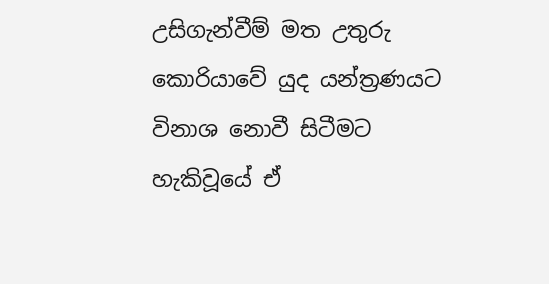උසිගැන්වීම් මත උතුරු කොරියාවේ යුද යන්ත්‍රණයට විනාශ නොවී සිටීමට හැකිවූයේ ඒ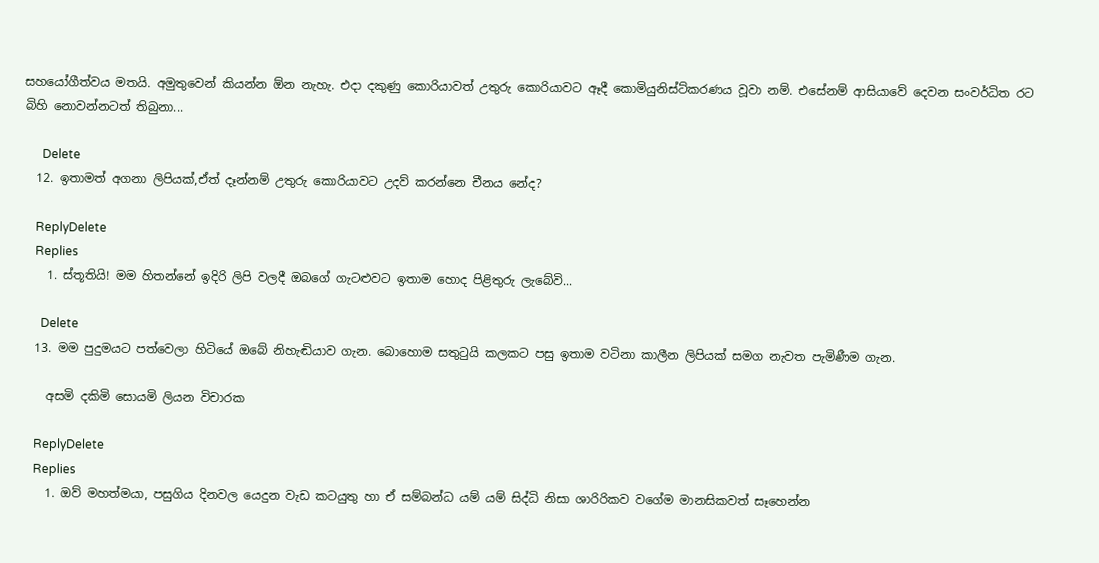සහයෝගීත්වය මතයි. අමුතුවෙන් කියන්න ඕන නැහැ. එදා දකුණු කොරියාවත් උතුරු කොරියාවට ඈදී කොමියුනිස්ට්කරණය වූවා නම්. එසේනම් ආසියාවේ දෙවන සංවර්ධිත රට බිහි නොවන්නටත් තිබුනා...

      Delete
  12. ඉතාමත් අගනා ලිපියක්,ඒත් දෑන්නම් උතුරු කොරියාවට උදව් කරන්නෙ චීනය නේද?

    ReplyDelete
    Replies
    1. ස්තූතියි! මම හිතන්නේ ඉදිරි ලිපි වලදී ඔබගේ ගැටළුවට ඉතාම හොද පිළිතුරු ලැබේවි...

      Delete
  13. මම පුදුමයට පත්වෙලා හිටියේ ඔබේ නිහැඬියාව ගැන. බොහොම සතුටුයි කලකට පසු ඉතාම වටිනා කාලීන ලිපියක් සමග නැවත පැමිණීම ගැන.

    අසමි දකිමි සොයමි ලියන විචාරක

    ReplyDelete
    Replies
    1. ඔව් මහත්මයා, පසුගිය දිනවල යෙදුන වැඩ කටයුතු හා ඒ සම්බන්ධ යම් යම් සිද්ධි නිසා ශාරිරිකව වගේම මානසිකවත් සෑහෙන්න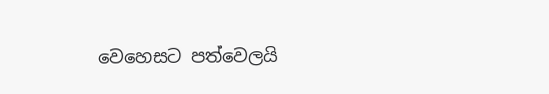වෙහෙසට පත්වෙලයි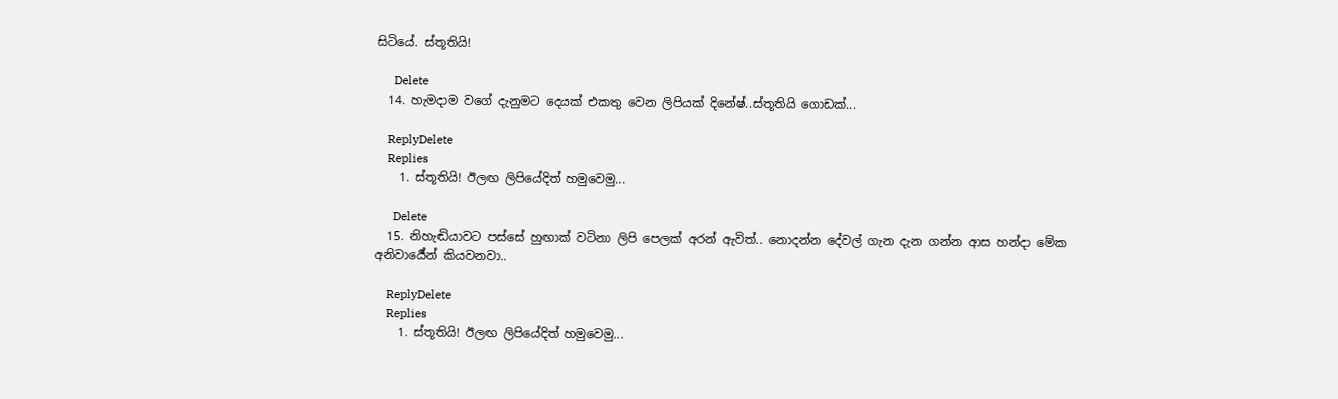සිටියේ. ස්තූතියි!

      Delete
  14. හැමදාම වගේ දැනුමට දෙයක් එකතු වෙන ලිපියක් දිනේෂ්..ස්තූතියි ගොඩක්...

    ReplyDelete
    Replies
    1. ස්තූතියි! ඊලඟ ලිපියේදිත් හමුවෙමු...

      Delete
  15. නිහැඬියාවට පස්සේ හුඟාක් වටිනා ලිපි පෙලක් අරන් ඇවිත්.. නොදන්න දේවල් ගැන දැන ගන්න ආස හන්දා මේක අනිවාර්‍යේන් කියවනවා..

    ReplyDelete
    Replies
    1. ස්තූතියි! ඊලඟ ලිපියේදිත් හමුවෙමු...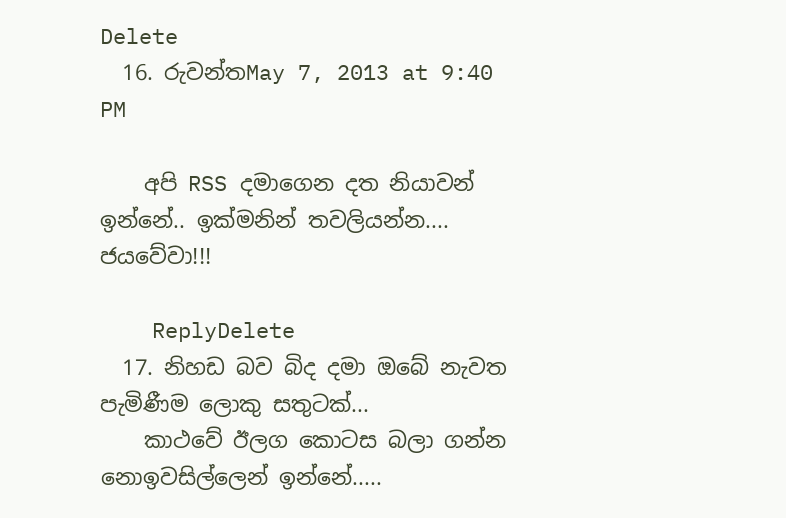Delete
  16. රුවන්තMay 7, 2013 at 9:40 PM

    අපි RSS දමාගෙන දත නියාවන් ඉන්නේ.. ඉක්මනින් තවලියන්න.... ජයවේවා!!!

    ReplyDelete
  17. නිහඩ බව බිද දමා ඔබේ නැවත පැමිණීම ලොකු සතුටක්...
    කාථවේ ඊලග කොටස බලා ගන්න නොඉවසිල්ලෙන් ඉන්නේ.....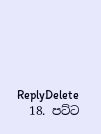ReplyDelete
  18. පට්ට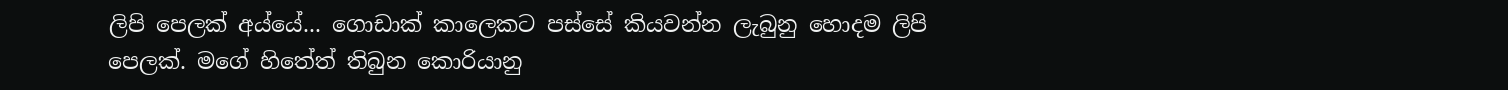ලිපි පෙලක් අය්යේ... ගොඩාක් කාලෙකට පස්සේ කියවන්න ලැබුනු හොදම ලිපි පෙලක්. මගේ හිතේත් තිබුන කොරියානු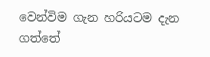වෙන්විම ගැන හරියටම දැන ගත්තේ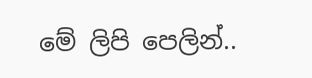මේ ලිපි පෙලින්..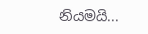නියමයි...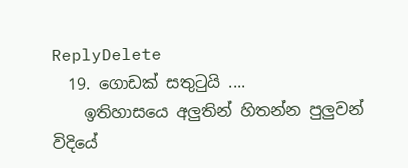ReplyDelete
  19. ගොඩක් සතුටුයි ....
    ඉතිහාසයෙ අලුතින් හිතන්න පුලුවන් විදියේ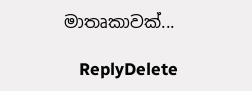මාතෘකාවක්...

    ReplyDelete